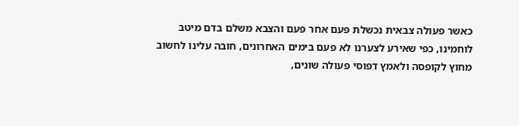כאשר פעולה צבאית נכשלת פעם אחר פעם והצבא משלם בדם מיטב לוחמינו, כפי שאירע לצערנו לא פעם בימים האחרונים, חובה עלינו לחשוב מחוץ לקופסה ולאמץ דפוסי פעולה שונים,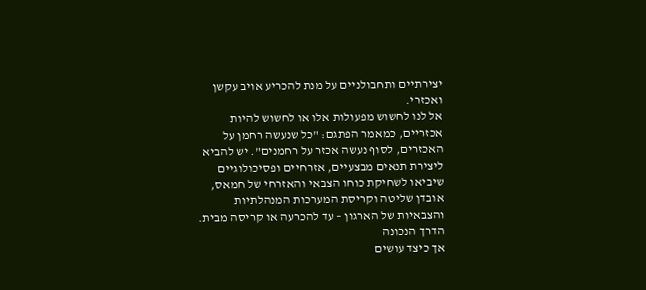יצירתיים ותחבולניים על מנת להכריע אויב עקשן ואכזרי.
אל לנו לחשוש מפעולות אלו או לחשוש להיות אכזריים, כמאמר הפתגם: "כל שנעשה רחמן על האכזרים, לסוף נעשה אכזר על רחמנים". יש להביא ליצירת תנאים מבצעיים, אזרחיים ופסיכולוגיים שיביאו לשחיקת כוחו הצבאי והאזרחי של חמאס, אובדן שליטה וקריסת המערכות המנהלתיות והצבאיות של הארגון – עד להכרעה או קריסה מבית.
הדרך הנכונה
אך כיצד עושים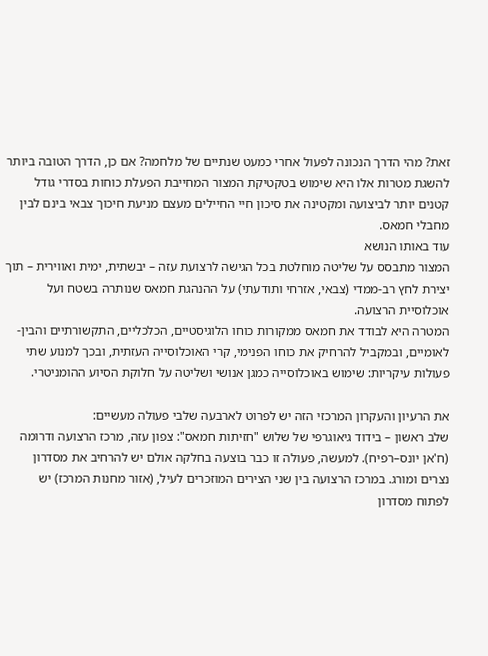זאת? מהי הדרך הנכונה לפעול אחרי כמעט שנתיים של מלחמה? אם כן, הדרך הטובה ביותר להשגת מטרות אלו היא שימוש בטקטיקת המצור המחייבת הפעלת כוחות בסדרי גודל קטנים יותר לביצועה ומקטינה את סיכון חיי החיילים מעצם מניעת חיכוך צבאי בינם לבין מחבלי חמאס.
עוד באותו הנושא
המצור מתבסס על שליטה מוחלטת בכל הגישה לרצועת עזה – יבשתית, ימית ואווירית – תוך יצירת לחץ רב-ממדי (צבאי, אזרחי ותודעתי) על ההנהגת חמאס שנותרה בשטח ועל אוכלוסיית הרצועה.
המטרה היא לבודד את חמאס ממקורות כוחו הלוגיסטיים, הכלכליים, התקשורתיים והבין-לאומיים, ובמקביל להרחיק את כוחו הפנימי, קרי האוכלוסייה העזתית, ובכך למנוע שתי פעולות עיקריות: שימוש באוכלוסייה כמגן אנושי ושליטה על חלוקת הסיוע ההומניטרי.

את הרעיון והעקרון המרכזי הזה יש לפרוט לארבעה שלבי פעולה מעשיים:
שלב ראשון – בידוד גיאוגרפי של שלוש "חזיתות חמאס": צפון עזה, מרכז הרצועה ודרומה (ח'אן יונס–רפיח). למעשה, פעולה זו כבר בוצעה בחלקה אולם יש להרחיב את מסדרון נצרים ומורג. במרכז הרצועה בין שני הצירים המוזכרים לעיל, (אזור מחנות המרכז) יש לפתוח מסדרון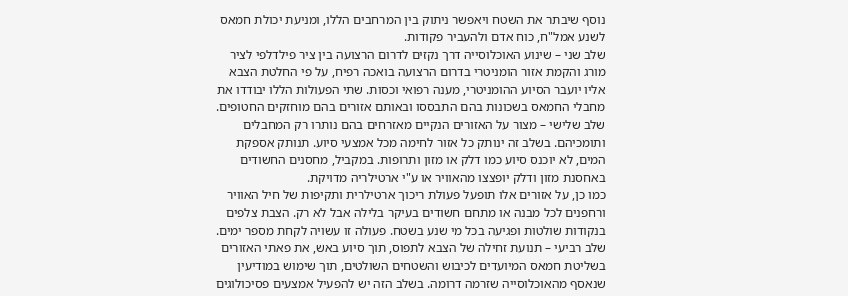נוסף שיבתר את השטח ויאפשר ניתוק בין המרחבים הללו, ומניעת יכולת חמאס לשנע אמל"ח, כוח אדם ולהעביר פקודות.
שלב שני – שינוע האוכלוסייה דרך נקזים לדרום הרצועה בין ציר פילדלפי לציר מורג והקמת אזור הומניטרי בדרום הרצועה בואכה רפיח, על פי החלטת הצבא אליו יועבר הסיוע ההומניטרי, מענה רפואי וכסות. שתי הפעולות הללו יבודדו את מחבלי החמאס בשכונות בהם התבססו ובאותם אזורים בהם מוחזקים החטופים.
שלב שלישי – מצור על האזורים הנקיים מאזרחים בהם נותרו רק המחבלים ותומכיהם. בשלב זה ינותק כל אזור לחימה מכל אמצעי סיוע. תנותק אספקת המים, לא יוכנס סיוע כמו דלק או מזון ותרופות. במקביל, מחסנים החשודים באחסנת מזון ודלק יופצצו מהאוויר או ע"י ארטילריה מדויקת.
כמו כן, על אזורים אלו תופעל פעולת ריכוך ארטילרית ותקיפות של חיל האוויר ורחפנים לכל מבנה או מתחם חשודים בעיקר בלילה אבל לא רק. הצבת צלפים בנקודות שולטות ופגיעה בכל מי שנע בשטח. פעולה זו עשויה לקחת מספר ימים.
שלב רביעי – תנועת זחילה של הצבא לתפוס, תוך סיוע באש, את פאתי האזורים בשליטת חמאס המיועדים לכיבוש והשטחים השולטים, תוך שימוש במודיעין שנאסף מהאוכלוסייה שזרמה דרומה. בשלב הזה יש להפעיל אמצעים פסיכולוגים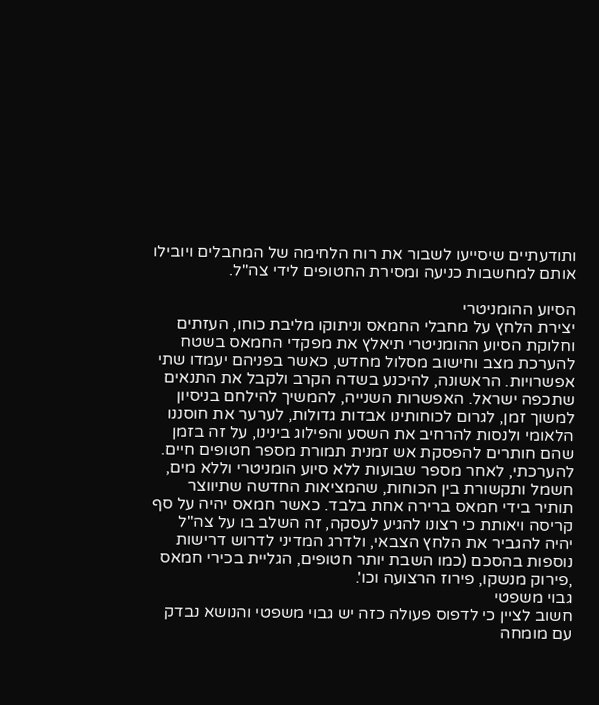ותודעתיים שיסייעו לשבור את רוח הלחימה של המחבלים ויובילו אותם למחשבות כניעה ומסירת החטופים לידי צה"ל.

הסיוע ההומניטרי
יצירת הלחץ על מחבלי החמאס וניתוקו מליבת כוחו, העזתים וחלוקת הסיוע ההומניטרי תיאלץ את מפקדי החמאס בשטח להערכת מצב וחישוב מסלול מחדש, כאשר בפניהם יעמדו שתי אפשרויות. הראשונה, להיכנע בשדה הקרב ולקבל את התנאים שתכפה ישראל. האפשרות השנייה, להמשיך להילחם בניסיון למשוך זמן, לגרום לכוחותינו אבדות גדולות, לערער את חוסננו הלאומי ולנסות להרחיב את השסע והפילוג בינינו, על זה בזמן שהם חותרים להפסקת אש זמנית תמורת מספר חטופים חיים.
להערכתי, לאחר מספר שבועות ללא סיוע הומניטרי וללא מים, חשמל ותקשורת בין הכוחות, שהמציאות החדשה שתיווצר תותיר בידי חמאס ברירה אחת בלבד. כאשר חמאס יהיה על סף קריסה ויאותת כי רצונו להגיע לעסקה, זה השלב בו על צה"ל יהיה להגביר את הלחץ הצבאי, ולדרג המדיני לדרוש דרישות נוספות בהסכם (כמו השבת יותר חטופים, הגליית בכירי חמאס ,פירוק מנשקו, פירוז הרצועה וכו'.
גבוי משפטי
חשוב לציין כי לדפוס פעולה כזה יש גבוי משפטי והנושא נבדק עם מומחה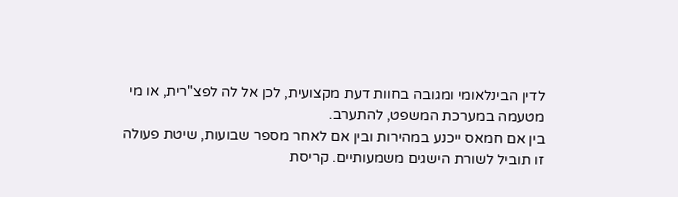לדין הבינלאומי ומגובה בחוות דעת מקצועית, לכן אל לה לפצ"רית, או מי מטעמה במערכת המשפט, להתערב.
בין אם חמאס ייכנע במהירות ובין אם לאחר מספר שבועות, שיטת פעולה זו תוביל לשורת הישגים משמעותיים. קריסת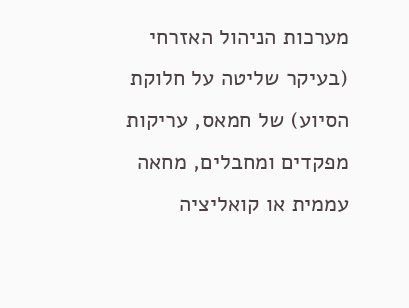מערכות הניהול האזרחי (בעיקר שליטה על חלוקת הסיוע) של חמאס, עריקות מפקדים ומחבלים, מחאה עממית או קואליציה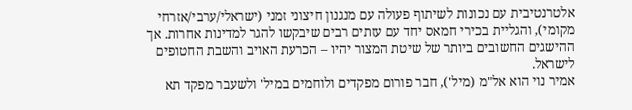אלטרנטיבית עם נכונות לשיתוף פעולה עם מנגנון חיצוני זמני (ישראלי/ערבי/אזרחי מקומי), והגליית בכירי חמאס יחד עם עזתים רבים שיבקשו להגר למדינות אחרות. אך ההישגים החשובים ביותר של שיטת המצור יהיו – הכרעת האויב והשבת החטופים לישראל.
אמיר נוי הוא אל"מ (מיל'), חבר פורום מפקדים ולוחמים במיל' ולשעבר מפקד תא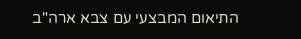התיאום המבצעי עם צבא ארה"ב